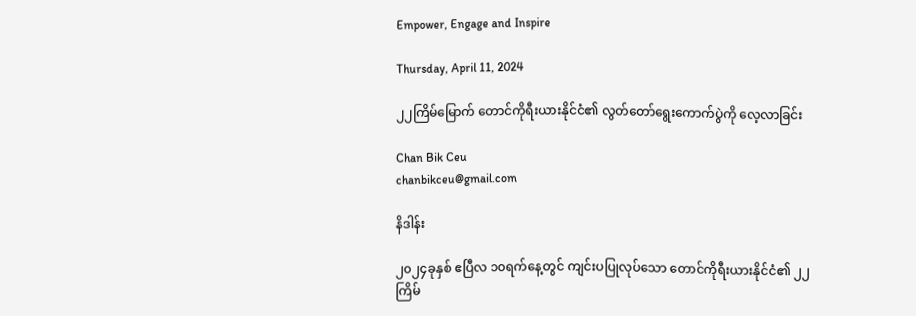Empower, Engage and Inspire

Thursday, April 11, 2024

၂၂ကြိမ်မြောက် တောင်ကိုရီးယားနိုင်ငံ၏ လွတ်တော်ရွေးကောက်ပွဲကို လေ့လာခြင်း

Chan Bik Ceu
chanbikceu@gmail.com

နိဒါန်း

၂၀၂၄ခုနှစ် ဧပြီလ ၁၀ရက်နေ့တွင် ကျင်းပပြုလုပ်သော တောင်ကိုရီးယားနိုင်ငံ၏ ၂၂ကြိမ်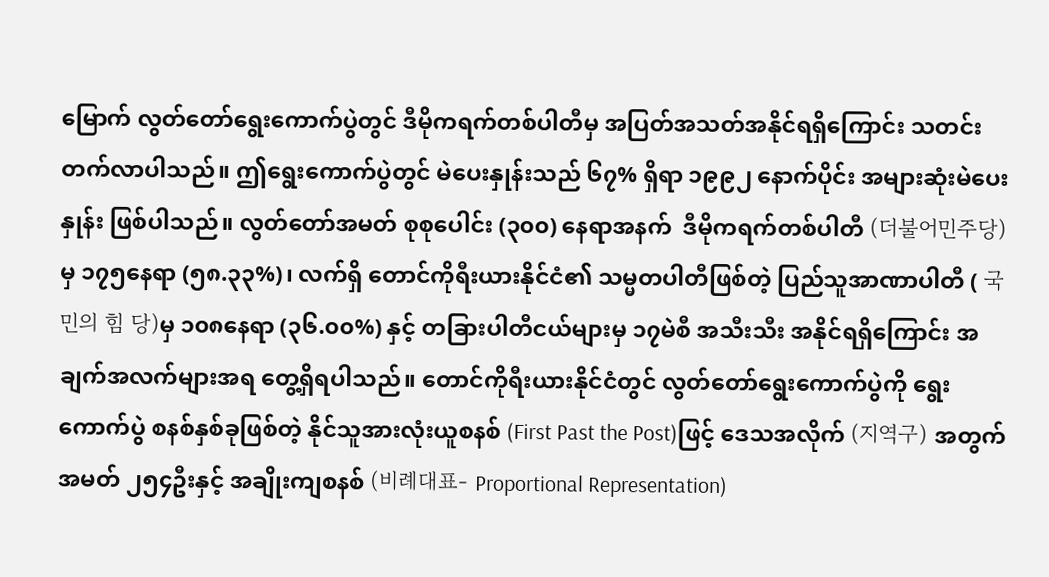မြောက် လွတ်တော်ရွေးကောက်ပွဲတွင် ဒီမိုကရက်တစ်ပါတီမှ အပြတ်အသတ်အနိုင်ရရှိကြောင်း သတင်းတက်လာပါသည်။ ဤရွေးကောက်ပွဲတွင် မဲပေးနှုန်းသည် ၆၇% ရှိရာ ၁၉၉၂ နောက်ပိုင်း အများဆုံးမဲပေးနှုန်း ဖြစ်ပါသည်။ လွတ်တော်အမတ် စုစုပေါင်း (၃၀၀) နေရာအနက်  ဒီမိုကရက်တစ်ပါတီ (더불어민주당) မှ ၁၇၅နေရာ (၅၈.၃၃%)၊ လက်ရှိ တောင်ကိုရီးယားနိုင်ငံ၏ သမ္မတပါတီဖြစ်တဲ့ ပြည်သူအာဏာပါတီ ( 국민의 힘 당)မှ ၁၀၈နေရာ (၃၆.၀၀%) နှင့် တခြားပါတီငယ်များမှ ၁၇မဲစီ အသီးသီး အနိုင်ရရှိကြောင်း အချက်အလက်များအရ တွေ့ရှိရပါသည်။ တောင်ကိုရီးယားနိုင်ငံတွင် လွတ်တော်ရွေးကောက်ပွဲကို ရွေးကောက်ပွဲ စနစ်နှစ်ခုဖြစ်တဲ့ နိုင်သူအားလုံးယူစနစ် (First Past the Post)ဖြင့် ဒေသအလိုက် (지역구) အတွက် အမတ် ၂၅၄ဦးနှင့် အချိုးကျစနစ် (비례대표- Proportional Representation)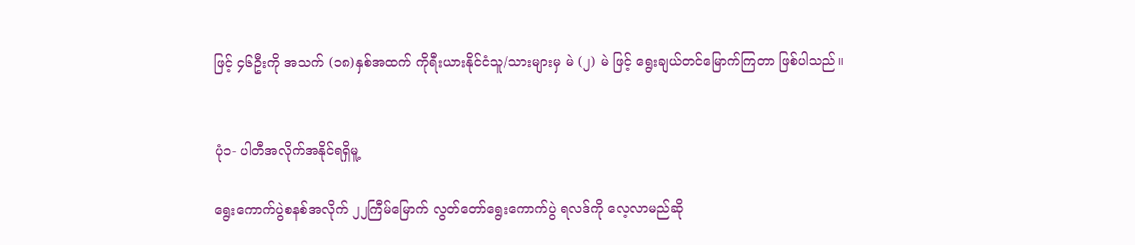ဖြင့် ၄၆ဦးကို အသက် (၁၈)နှစ်အထက် ကိုရီးယားနိုင်ငံသူ/သားများမှ မဲ (၂) မဲ ဖြင့် ရွေးချယ်တင်မြောက်ကြတာ ဖြစ်ပါသည်။


ပုံ၁- ပါတီအလိုက်အနိုင်ရရှိမူ့

ရွေးကောက်ပွဲစနစ်အလိုက် ၂၂ကြီမ်မြောက် လွတ်တော်ရွေးကောက်ပွဲ ရလဒ်ကို ‌လေ့လာမည်ဆို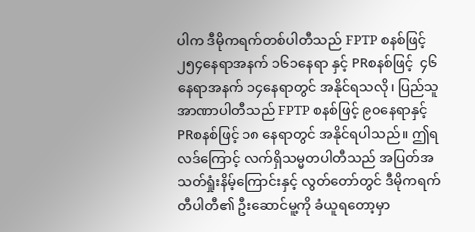ပါက ဒီမိုကရက်တစ်ပါတီသည် FPTP စနစ်ဖြင့် ၂၅၄နေရာအနက် ၁၆၁နေရာ နှင့် PRစနစ်ဖြင့်  ၄၆နေရာအနက် ၁၄နေရာတွင် အနိုင်ရသလို၊ ပြည်သူအာဏာပါတီသည် FPTP စနစ်ဖြင့် ၉၀နေရာနှင့် PRစနစ်ဖြင့် ၁၈ နေရာတွင် အနိုင်ရပါသည်။ ဤရလဒ်ကြောင့် လက်ရှိသမ္မတပါတီသည် အပြတ်အသတ်ရှုံးနိမ့်ကြောင်းနှင့် လွတ်တော်တွင် ဒီမိုကရက်တီပါတီ၏ ဦးဆောင်မူ့ကို ခံယူရတော့မှာ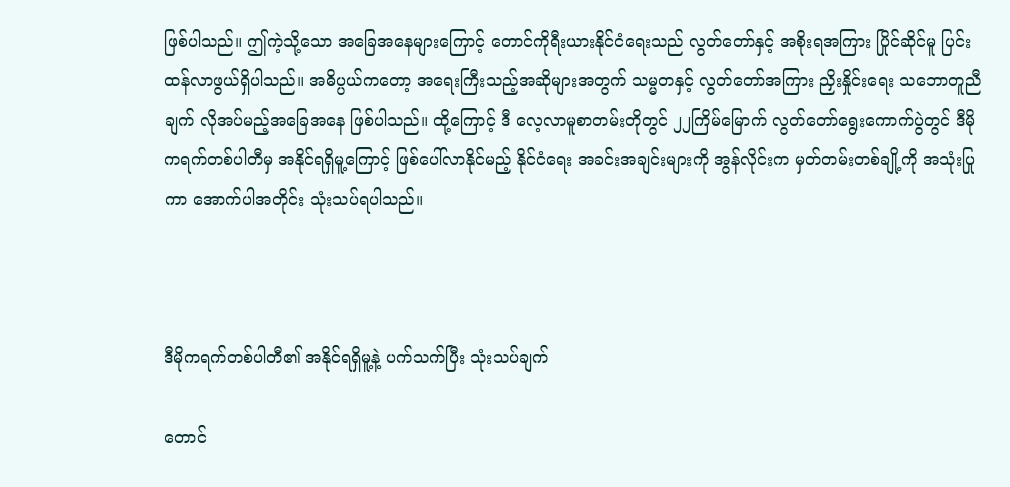ဖြစ်ပါသည်။ ဤကဲ့သို့သော အခြေအနေများကြောင့် တောင်ကိုရီးယားနိုင်ငံရေးသည် လွတ်တော်နှင့် အစိုးရအကြား ပြိုင်ဆိုင်မူ ပြင်းထန်လာဖွယ်ရှိပါသည်။ အဓိပ္ပယ်ကတော့ အရေးကြီးသည့်အဆိုများအတွက် သမ္မတနှင့် လွတ်တော်အကြား ညှိးနှိုင်းရေး သဘောတူညီချက် လိုအပ်မည့်အခြေအနေ ဖြစ်ပါသည်။ ထို့ကြောင့် ဒီ လေ့လာမူစာတမ်းတိုတွင် ၂၂ကြိမ်မြောက် လွတ်တော်ရွေးကောက်ပွဲတွင် ဒီမိုကရက်တစ်ပါတီမှ အနိုင်ရရှိမူ့ကြောင့် ဖြစ်ပေါ်လာနိုင်မည့် နိုင်ငံရေး အခင်းအချင်းများကို အွန်လိုင်းက မှတ်တမ်းတစ်ချို့ကို အသုံးပြုကာ အောက်ပါအတိုင်း သုံးသပ်ရပါသည်။



ဒီမိုကရက်တစ်ပါတီ၏ အနိုင်ရရှိမူ့နဲ့ ပက်သက်ပြီး သုံးသပ်ချက်

တောင်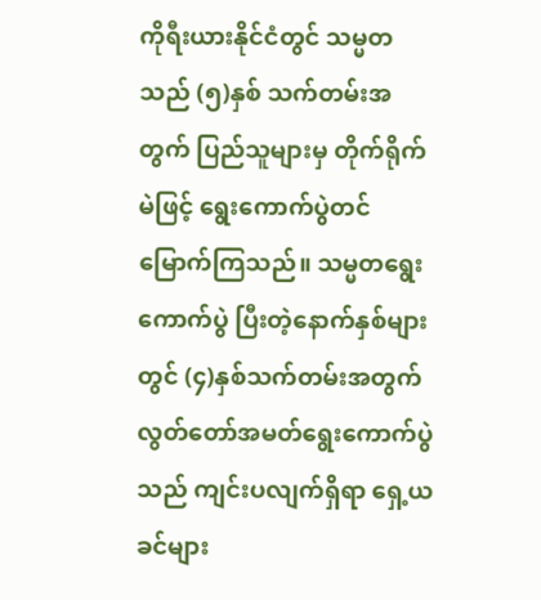ကိုရီးယားနိုင်ငံတွင် သမ္မတသည် (၅)နှစ် သက်တမ်းအတွက် ပြည်သူများမှ တိုက်ရိုက်မဲဖြင့် ရွေးကောက်ပွဲတင်မြောက်ကြသည်။ သမ္မတရွေးကောက်ပွဲ ပြီးတဲ့နောက်နှစ်များတွင် (၄)နှစ်သက်တမ်းအတွက် လွတ်တော်အမတ်ရွေးကောက်ပွဲသည် ကျင်းပလျက်ရှိရာ ရှေ့ယခင်များ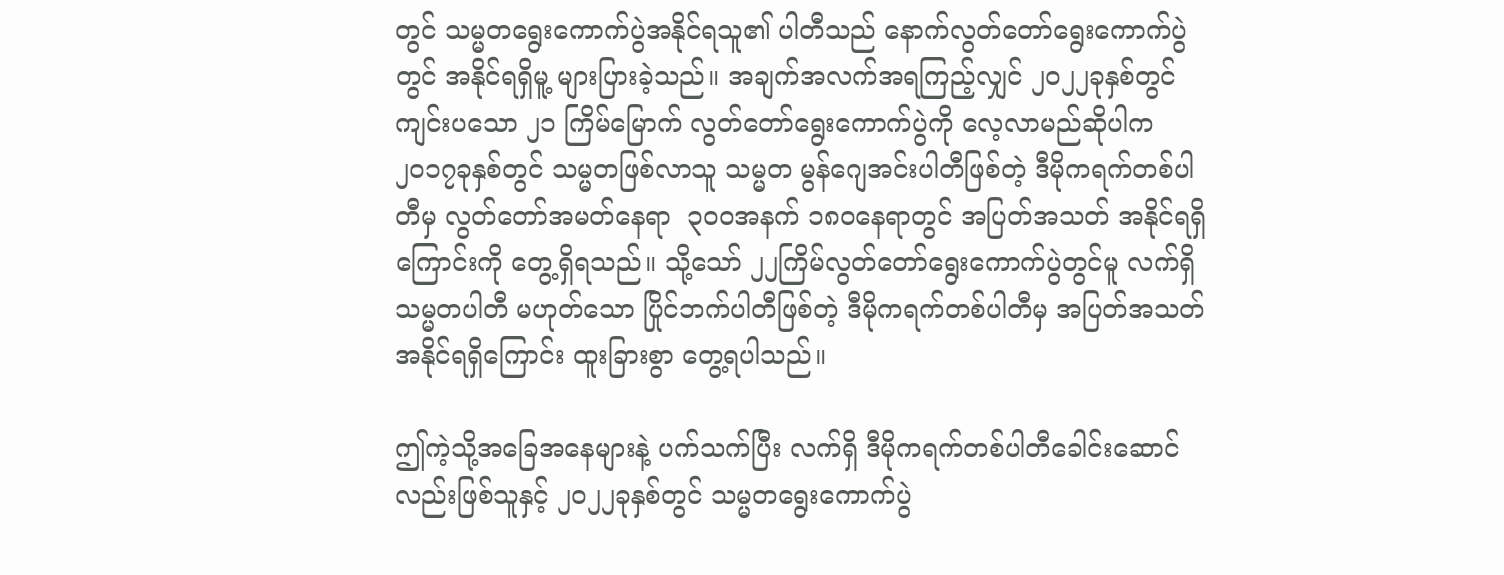တွင် သမ္မတရွေးကောက်ပွဲအနိုင်ရသူ၏ ပါတီသည် နောက်လွတ်တော်ရွေးကောက်ပွဲတွင် အနိုင်ရရှိမူ့ များပြားခဲ့‌သည်။ အချက်အလက်အရကြည့်လျှင် ၂၀၂၂ခုနှစ်တွင် ကျင်းပသော ၂၁ ကြိမ်မြောက် လွတ်တော်ရွေးကောက်ပွဲကို လေ့လာမည်ဆိုပါက ၂၀၁၇ခုနှစ်တွင် သမ္မတဖြစ်လာသူ သမ္မတ မွန်ဂျေအင်းပါတီဖြစ်တဲ့ ဒီမိုကရက်တစ်ပါတီမှ လွတ်တော်အမတ်နေရာ  ၃၀၀အနက် ၁၈၀နေရာတွင် အပြတ်အသတ် အနိုင်ရရှိကြောင်းကို တွေ့ရှိရသည်။ သို့သော် ၂၂ကြိမ်လွတ်တော်ရွေးကောက်ပွဲတွင်မူ လက်ရှိသမ္မတပါတီ မဟုတ်သော ပြိုင်ဘက်ပါတီဖြစ်တဲ့ ဒီမိုကရက်တစ်ပါတီမှ အပြတ်အသတ်အနိုင်ရရှိကြောင်း ထူးခြားစွာ တွေ့ရပါသည်။

ဤကဲ့သို့အခြေအနေများနဲ့ ပက်သက်ပြီး လက်ရှိ ဒီမိုကရက်တစ်ပါတီခေါင်းဆောင်လည်းဖြစ်သူနှင့် ၂၀၂၂ခုနှစ်တွင် သမ္မတရွေးကောက်ပွဲ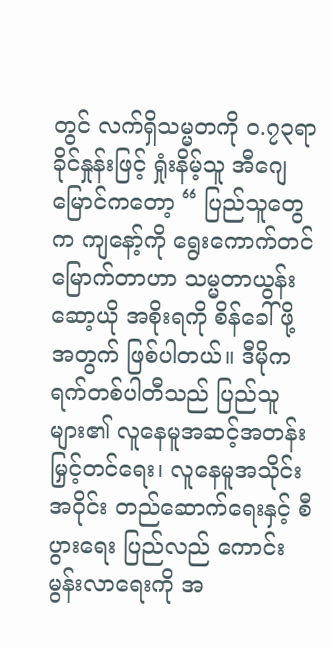တွင် လက်ရှိသမ္မတကို ၀.၇၃ရာခိုင်နှုန်းဖြင့် ရှုံးနိမ့်သူ အီဂျေမြောင်ကတော့ “ ပြည်သူတွေက ကျနော့်ကို ရွေးကောက်တင်မြောက်တာဟာ သမ္မတာယွန်းဆော့ယို အစိုးရကို စိန်ခေါ်ဖို့ အတွက် ဖြစ်ပါတယ်။ ဒီမိုကရက်တစ်ပါတီသည် ပြည်သူများ၏ လူနေမူအဆင့်အတန်း မြှင့်တင်ရေး၊ လူနေမူအသိုင်းအဝိုင်း တည်ဆောက်ရေးနှင့် စီပွားရေး ပြည်လည် ကောင်းမွန်းလာရေးကို အ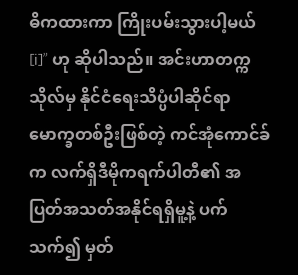ဓိကထားကာ ကြိုးပမ်းသွားပါ့မယ်[i]” ဟု ဆိုပါသည်။ အင်းဟာတက္ကသိုလ်မှ နိုင်ငံရေးသိပ္ပံပါဆိုင်ရာ မောက္ခတစ်ဦးဖြစ်တဲ့ ကင်အုံကောင်ခ်က လက်ရှိဒီမိုကရက်ပါတီ၏ အပြတ်အသတ်အနိုင်ရရှိမူ့နဲ့ ပက်သက်၍ မှတ်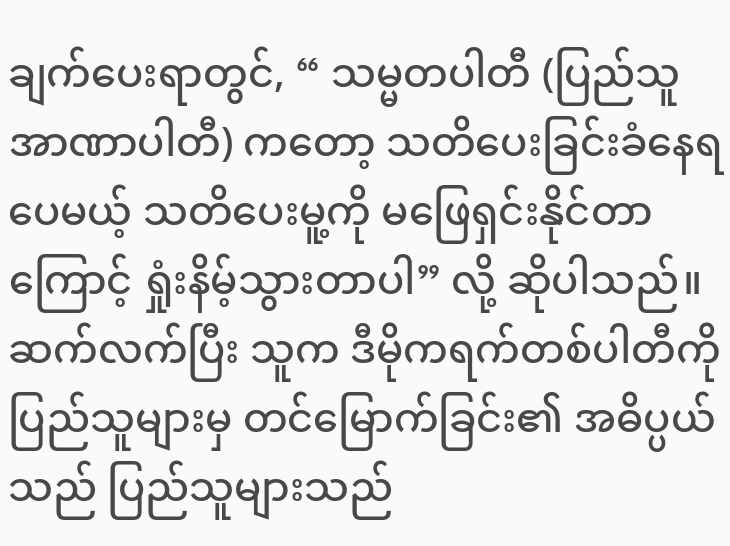ချက်ပေးရာတွင်, “ သမ္မတပါတီ (ပြည်သူအာဏာပါတီ) ကတော့ သတိပေးခြင်းခံနေရပေမယ့် သတိပေးမူ့ကို မဖြေရှင်းနိုင်တာကြောင့် ရှုံးနိမ့်သွားတာပါ” လို့ ဆိုပါသည်။ ဆက်လက်ပြီး သူက ဒီမိုကရက်တစ်ပါတီကို ပြည်သူများမှ တင်မြောက်ခြင်း၏ အဓိပ္ပယ်သည် ပြည်သူများသည်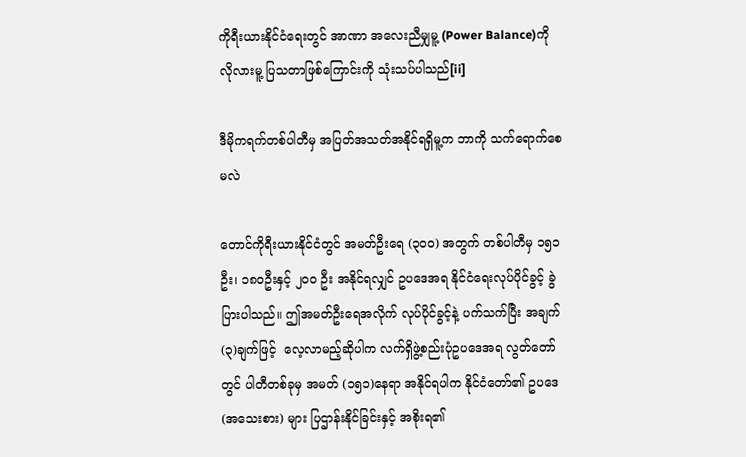ကိုရီးယားနိုင်ငံရေးတွင် အာဏာ အလေးညီမျှမူ့ (Power Balance)ကို လိုလားမူ့ ပြသတာဖြစ်ကြောင်းကို သုံးသပ်ပါသည်[ii]

ဒီမိုကရက်တစ်ပါတီမှ အပြတ်အသတ်အနိုင်ရရှိမူ့က ဘာကို သက်ရောက်စေမလဲ

တောင်ကိုရီးယားနိုင်ငံတွင် အမတ်ဦးရေ (၃၀၀) အတွက် တစ်ပါတီမှ ၁၅၁ဦး၊ ၁၈၀ဦးနှင့် ၂၀၀ ဦး အနိုင်ရလျှင် ဥပဒေအရ နိုင်ငံရေးလုပ်ပိုင်ခွင့် ခွဲပြားပါသည်။ ဤအမတ်ဦးရေအလိုက် လုပ်ပိုင်ခွင့်နဲ့ ပက်သက်ပြီး အချက် (၃)ချက်ဖြင့်  လေ့လာမည့်ဆိုပါက လက်ရှိဖွဲ့စည်းပုံဥပဒေအရ လွတ်တော်တွင် ပါတီတစ်ခုမှ အမတ် (၁၅၁)နေရာ အနိုင်ရပါက နိုင်ငံတော်၏ ဥပဒေ (အသေးစား) များ ပြဌာန်းနိုင်ခြင်းနှင့် အစိုးရ၏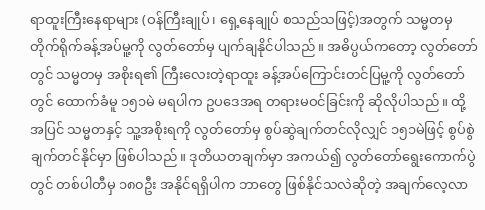ရာထူးကြီးနေရာများ (ဝန်ကြီးချုပ်၊ ရှေ့နေချုပ် စသည်သဖြင့်)အတွက် သမ္မတမှ တိုက်ရိုက်ခန့်အပ်မူ့ကို လွတ်တော်မှ ပျက်ချနိုင်ပါသည်။ အဓိပ္ပယ်ကတော့ လွတ်တော်တွင် သမ္မတမှ အစိုးရ၏ ကြီးလေးတဲ့ရာထူး ခန့်အပ်ကြောင်းတင်ပြမူ့ကို လွတ်တော်တွင် ထောက်ခံမူ ၁၅၁မဲ မရပါက ဥပဒေအရ တရားမဝင်ခြင်းကို ဆိုလိုပါသည်။ ထို့အပြင် သမ္မတနှင့် သူ့အစိုးရကို လွတ်တော်မှ စွပ်ဆွဲချက်တင်လိုလျှင် ၁၅၁မဲဖြင့် စွပ်စွဲချက်တင်နိုင်မှာ ဖြစ်ပါသည်။ ဒုတိယတချက်မှာ အကယ်၍ လွတ်တော်ရွေးကောက်ပွဲတွင် တစ်ပါတီမှ ၁၈၀ဦး အနိုင်ရရှိပါက ဘာတွေ ဖြစ်နိုင်သလဲဆိုတဲ့ အချက်လေ့လာ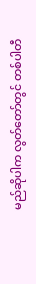မည်ဆိုပါက လွတ်တော်တွင် တစ်ပါတီ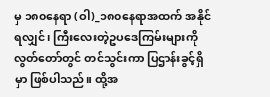မှ ၁၈၀နေရာ (ဝါ)_၁၈၀နေရာအထက် အနိုင်ရလျှင်၊ ကြီးလေးတဲ့ဥပဒေကြမ်းများကို လွတ်တော်တွင် တင်သွင်းကာ ပြဌာန်းခွင့်ရှိမှာ ဖြစ်ပါသည်။ ထို့အ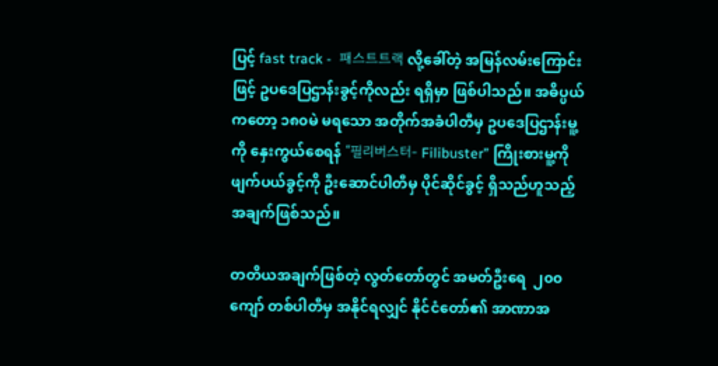ပြင့် fast track -  패스트트랙 လို့ခေါ်တဲ့ အမြန်လမ်းကြောင်းဖြင့် ဥပဒေပြဌာန်းခွင့်ကိုလည်း ရရှိမှာ ဖြစ်ပါသည်။ အဓိပ္ပယ်ကတော့ ၁၈၀မဲ မရသော အတိုက်အခံပါတီမှ ဥပဒေပြဌာန်းမူ့ကို နှေးကွယ်စေရန် “필리버스터- Filibuster” ကြိုးစားမူ့ကို ဖျက်ပယ်ခွင့်ကို ဦးဆောင်ပါတီမှ ပိုင်ဆိုင်ခွင့် ရှိသည်ဟူသည့် အချက်ဖြစ်သည်။

တတိယအချက်ဖြစ်တဲ့ လွတ်တော်တွင် အမတ်ဦးရေ  ၂၀၀ ကျော် တစ်ပါတီမှ အနိုင်ရလျှင် နိုင်ငံတော်၏ အာဏာအ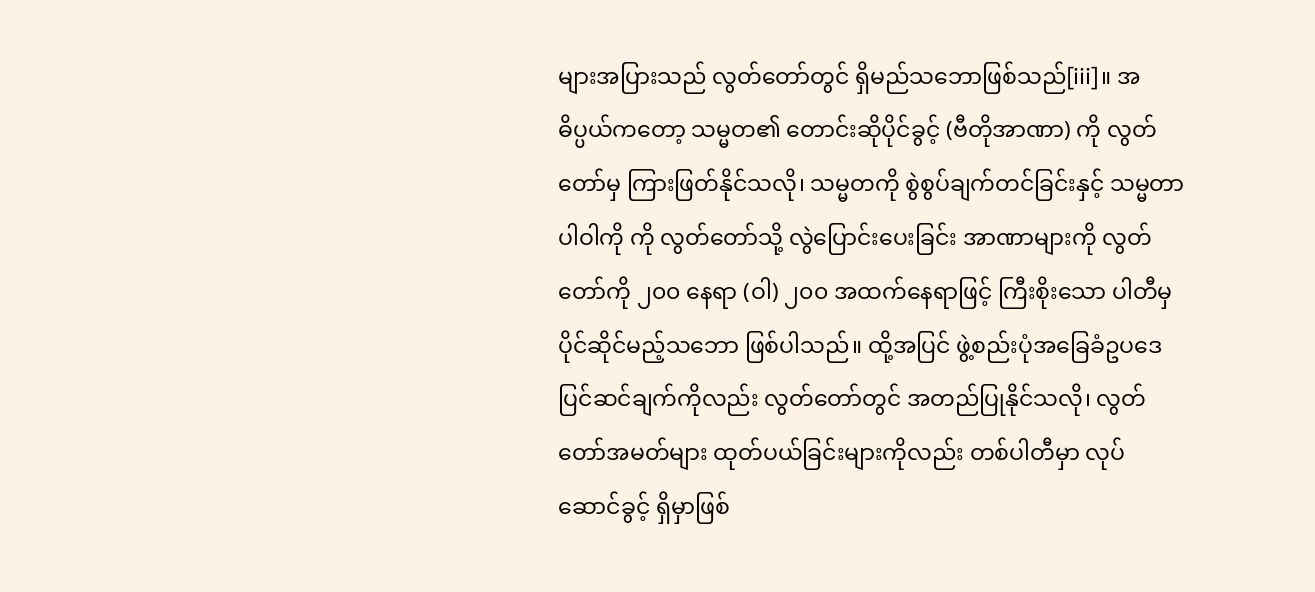များအပြားသည် လွတ်တော်တွင် ရှိမည်သဘောဖြစ်သည်[iii]။ အဓိပ္ပယ်ကတော့ သမ္မတ၏ တောင်းဆိုပိုင်ခွင့် (ဗီတိုအာဏာ) ကို လွတ်တော်မှ ကြားဖြတ်နိုင်သလို၊ သမ္မတကို စွဲစွပ်ချက်တင်ခြင်းနှင့် သမ္မတာပါဝါကို ကို လွတ်တော်သို့ လွဲပြောင်းပေးခြင်း အာဏာများကို လွတ်တော်ကို ၂၀၀ နေရာ (ဝါ) ၂၀၀ အထက်နေရာဖြင့် ကြီးစိုးသော ပါတီမှ ပိုင်ဆိုင်မည့်သဘော ဖြစ်ပါသည်။ ထို့အပြင် ဖွဲ့စည်းပုံအခြေခံဥပဒေ ပြင်ဆင်ချက်ကိုလည်း လွတ်တော်တွင် အတည်ပြုနိုင်သလို၊ လွတ်တော်အမတ်များ ထုတ်ပယ်ခြင်းများကိုလည်း တစ်ပါတီမှာ လုပ်ဆောင်ခွင့် ရှိမှာဖြစ်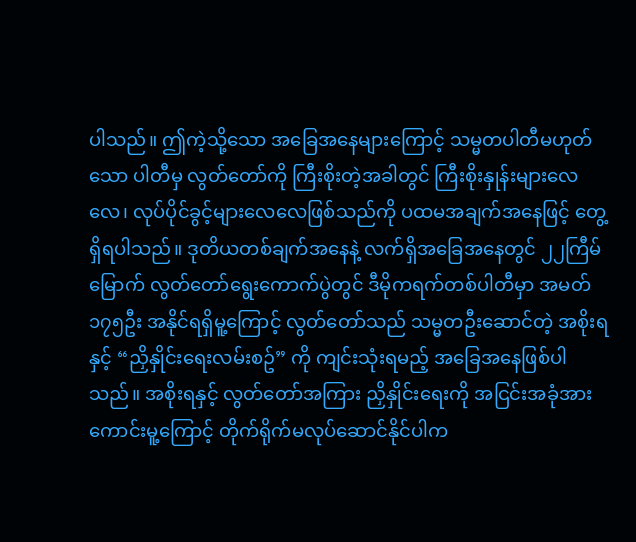ပါသည်။ ဤကဲ့သို့သော အခြေအနေများကြောင့် သမ္မတပါတီမဟုတ်သော ပါတီမှ လွတ်တော်ကို ကြီးစိုးတဲ့အခါတွင် ကြီးစိုးနှုန်းများလေလေ၊ လုပ်ပိုင်ခွင့်များလေလေဖြစ်သည်ကို ပထမအချက်အနေဖြင့် တွေ့ရှိရပါသည်။ ဒုတိယတစ်ချက်အနေနဲ့ လက်ရှိအခြေအနေတွင် ၂၂ကြီမ်မြောက် လွတ်တော်ရွေးကောက်ပွဲတွင် ဒီမိုကရက်တစ်ပါတီမှာ အမတ် ၁၇၅ဦး အနိုင်ရရှိမူ့ကြောင့် လွတ်တော်သည် သမ္မတဦးဆောင်တဲ့ အစိုးရနှင့် “ညှိနှိုင်းရေးလမ်းစဥ်” ကို ကျင်းသုံးရမည့် အခြေအနေဖြစ်ပါသည်။ အစိုးရနှင့် လွတ်တော်အကြား ညှိနှိုင်းရေးကို အငြင်းအခုံအားကောင်းမူ့ကြောင့် တိုက်ရိုက်မလုပ်ဆောင်နိုင်ပါက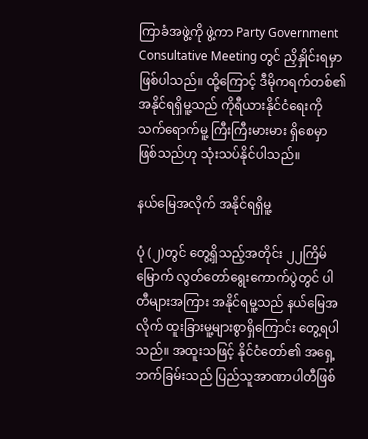ကြာခံအဖွဲ့ကို ဖွဲ့ကာ Party Government Consultative Meeting တွင် ညှိနှိုင်းရမှာ ဖြစ်ပါသည်။ ထို့ကြောင့် ဒီမိုကရက်တစ်၏ အနိုင်ရရှိမူ့သည် ကိုရီယားနိုင်ငံရေးကို သက်ရောက်မူ့ ကြီးကြီးမားမား ရှိစေမှာဖြစ်သည်ဟု သုံးသပ်နိုင်ပါသည်။

နယ်မြေအလိုက် အနိုင်ရရှိမူ့

ပုံ (၂)တွင် တွေ့ရှိသည့်အတိုင်း ၂၂ကြိမ်မြောက် လွတ်တော်ရွေးကောက်ပွဲတွင် ပါတီများအကြား အနိုင်ရမူ့သည် နယ်မြေအလိုက် ထူးခြားမူ့များစွာရှိကြောင်း တွေ့ရပါသည်။ အထူးသဖြင့် နိုင်ငံတော်၏ အရှေ့ဘက်ခြမ်းသည် ပြည်သူအာဏာပါတီဖြစ်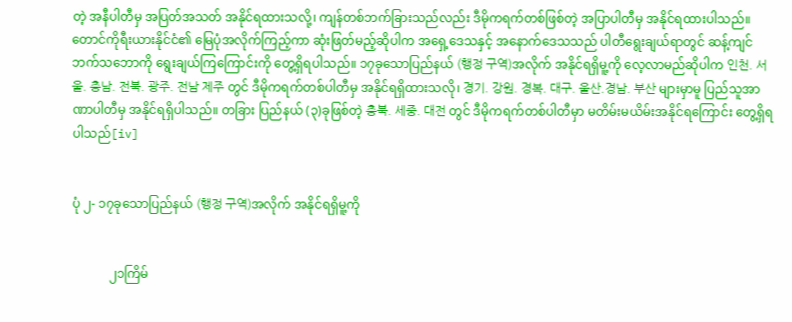တဲ့ အနီပါတီမှ အပြတ်အသတ် အနိုင်ရထားသလို့၊ ကျန်တစ်ဘက်ခြားသည်လည်း ဒီမိုကရက်တစ်ဖြစ်တဲ့ အပြာပါတီမှ အနိုင်ရထားပါသည်။ တောင်ကိုရီးယားနိုင်ငံ၏ မြေပုံအလိုက်ကြည့်ကာ ဆုံးဖြတ်မည့်ဆိုပါက အရှေ့ဒေသနှင့် အနောက်ဒေသသည် ပါတီရွေးချယ်ရာတွင် ဆန့်ကျင်ဘက်သဘောကို ရွေးချယ်ကြကြောင်းကို တွေ့ရှိရပါသည်။ ၁၇ခုသောပြည်နယ် (행정 구역)အလိုက် အနိုင်ရရှိမူ့ကို လေ့လာမည်ဆိုပါက 인천. 서울. 충남. 전북. 광주. 전남 제주 တွင် ဒီမိုကရက်တစ်ပါတီမှ အနိုင်ရရှိထားသလို၊ 경기. 강원. 경복. 대구. 울산.경남. 부산 များမှာမူ ပြည်သူအာဏာပါတီမှ အနိုင်ရရှိပါသည်။ တခြား ပြည်နယ် (၃)ခုဖြစ်တဲ့ 충북. 세중. 대전 တွင် ဒီမိုကရက်တစ်ပါတီမှာ မတိမ်းမယိမ်းအနိုင်ရကြောင်း တွေ့ရှိရပါသည်[iv]


ပုံ ၂- ၁၇ခုသောပြည်နယ် (행정 구역)အလိုက် အနိုင်ရရှိမူ့ကို


            ၂၁ကြိမ်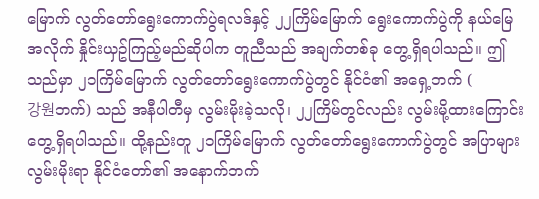မြောက် လွတ်တော်ရွေးကောက်ပွဲရလဒ်နှင့် ၂၂ကြိမ်မြောက် ရွေးကောက်ပွဲကို နယ်မြေအလိုက် နှိုင်းယှဥ်ကြည့်မည်ဆိုပါက တူညီသည် အချက်တစ်ခု တွေ့ရှိရပါသည်။ ဤသည်မှာ ၂၁ကြိမ်မြောက် လွတ်တော်ရွေးကောက်ပွဲတွင် နိုင်ငံ၏ အ‌‌ရှေ့ဘက် (
강원ဘက်) သည် အနီပါတီမှ လွမ်းမိုးခဲ့သလို၊ ၂၂ကြိမ်တွင်လည်း လွမ်းမို့ထားကြောင်း တွေ့ရှိရပါသည်။ ထို့နည်းတူ ၂၁ကြိမ်မြောက် လွတ်တော်ရွေးကောက်ပွဲတွင် အပြာများ လွမ်းမိုးရာ နိုင်ငံတော်၏ အနောက်ဘက်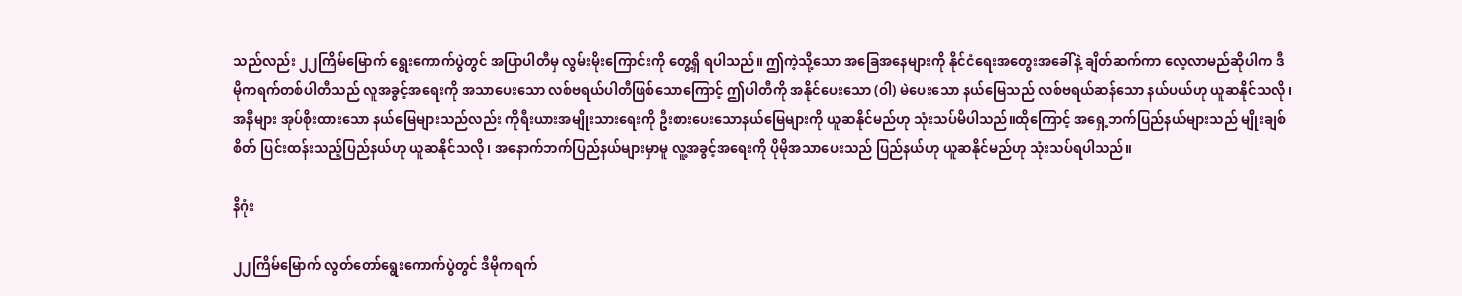သည်လည်း ၂၂ကြိမ်မြောက် ရွေးကောက်ပွဲတွင် အပြာပါတီမှ လွမ်းမိုးကြောင်းကို တွေ့ရှိ ရပါသည်။ ဤကဲ့သို့သော အခြေအနေများကို နိုင်ငံရေးအတွေးအခေါ်နဲ့ ချိတ်ဆက်ကာ လေ့လာမည်ဆိုပါက ဒီမိုကရက်တစ်ပါတီသည် လူအခွင့်အရေးကို အသာပေးသော လစ်ဗရယ်ပါတီဖြစ်သောကြောင့် ဤပါတီကို အနိုင်ပေးသော (ဝါ) မဲပေးသော နယ်မြေသည် လစ်ဗရယ်ဆန်သော နယ်ပယ်ဟု ယူဆနိုင်သလို၊ အနီများ အုပ်စိုးထားသော နယ်မြေများသည်လည်း ကိုရီးယားအမျိုးသားရေးကို ဦးစားပေးသောနယ်မြေများကို ယူဆနိုင်မည်ဟု သုံးသပ်မိပါသည်။ထိုကြောင့် အရှေ့ဘက်ပြည်နယ်များသည် မျိုးချစ်စိတ် ပြင်းထန်းသည့်ပြည်နယ်ဟု ယူဆနိုင်သလို၊ အနောက်ဘက်ပြည်နယ်များမှာမူ လူ့အခွင့်အရေးကို ပိုမိုအသာပေးသည် ပြည်နယ်ဟု ယူဆနိုင်မည်ဟု သုံးသပ်ရပါသည်။

နိဂုံး

၂၂ကြိမ်မြောက် လွတ်တော်ရွေးကောက်ပွဲတွင် ဒီမိုကရက်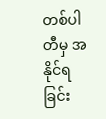တစ်ပါတီမှ အနိုင်ရခြင်း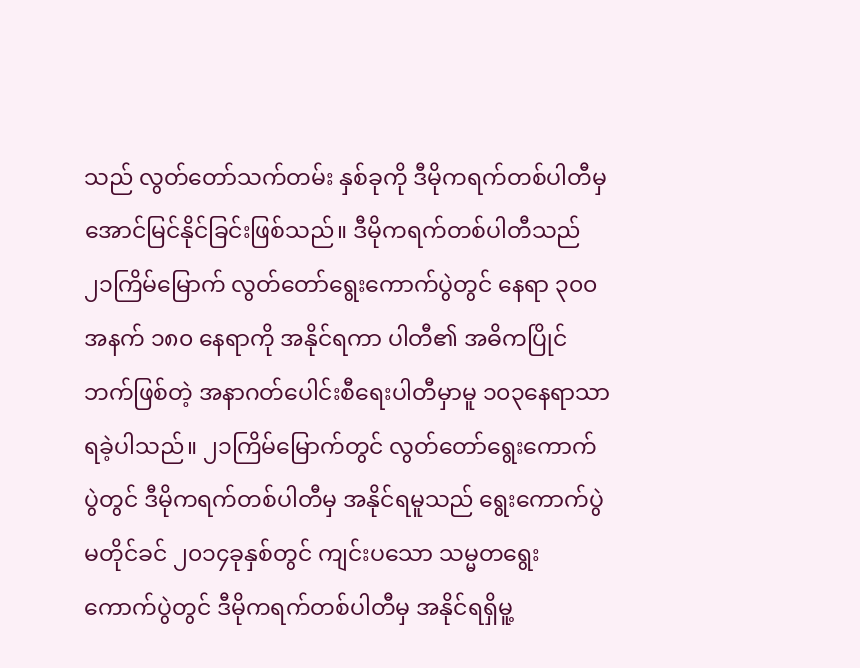သည် လွတ်တော်သက်တမ်း နှစ်ခုကို ဒီမိုကရက်တစ်ပါတီမှ အောင်မြင်နိုင်ခြင်းဖြစ်သည်။ ဒီမိုကရက်တစ်ပါတီသည် ၂၁ကြိမ်မြောက် လွတ်တော်ရွေးကောက်ပွဲတွင် နေရာ ၃၀၀ အနက် ၁၈၀ နေရာကို အနိုင်ရကာ ပါတီ၏ အဓိကပြိုင်ဘက်ဖြစ်တဲ့ အနာဂတ်ပေါင်းစီရေးပါတီမှာမူ ၁၀၃နေရာသာ ရခဲ့ပါသည်။ ၂၁ကြိမ်မြောက်တွင် လွတ်တော်ရွေးကောက်ပွဲတွင် ဒီမိုကရက်တစ်ပါတီမှ အနိုင်ရမူသည် ရွေးကောက်ပွဲမတိုင်ခင် ၂၀၁၄ခုနှစ်တွင် ကျင်းပသော သမ္မတရွေးကောက်ပွဲတွင် ဒီမိုကရက်တစ်ပါတီမှ အနိုင်ရရှိမူ့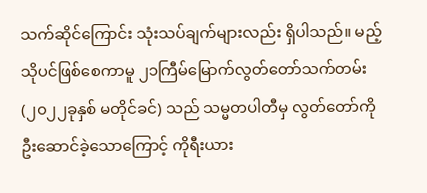သက်ဆိုင်ကြောင်း သုံးသပ်ချက်များလည်း ရှိပါသည်။ မည့်သိုပင်ဖြစ်စေကာမူ ၂၁ကြီမ်မြောက်လွတ်တော်သက်တမ်း (၂၀၂၂ခုနှစ် မတိုင်ခင်) သည် သမ္မတပါတီမှ လွတ်တော်ကို ဦးဆောင်ခဲ့သောကြောင့် ကိုရီးယား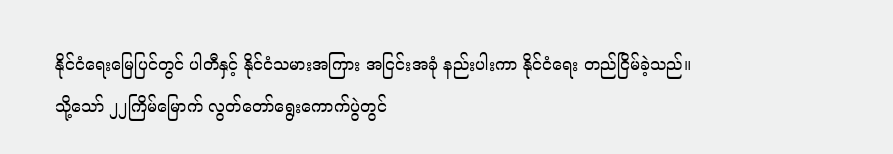နိုင်ငံရေးမြေပြင်တွင် ပါတီနှင့် နိုင်ငံသမားအကြား အငြင်းအခုံ နည်းပါးကာ နိုင်ငံရေး တည်ငြိမ်ခဲ့သည်။ သို့သော် ၂၂ကြိမ်မြောက် လွတ်တော်ရွေးကောက်ပွဲတွင်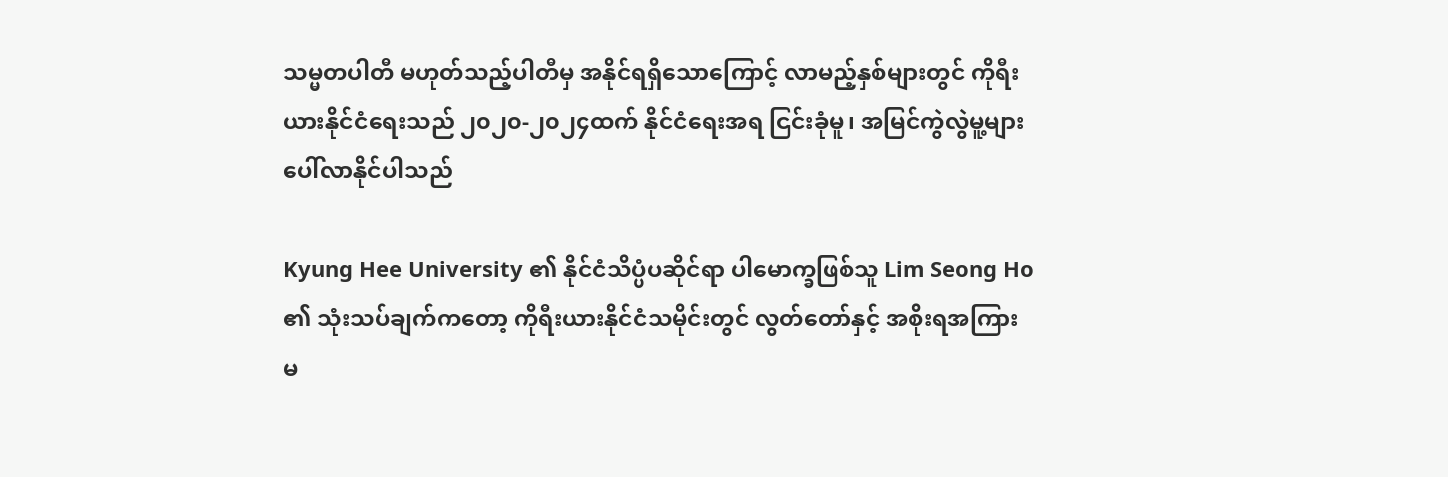သမ္မတပါတီ မဟုတ်သည့်ပါတီမှ အနိုင်ရရှိသောကြောင့် လာမည့်နှစ်များတွင် ကိုရီးယားနိုင်ငံရေးသည် ၂၀၂၀-၂၀၂၄ထက် နိုင်ငံရေးအရ ငြင်းခုံမူ၊ အမြင်ကွဲလွဲမူ့များ ပေါ်လာနိုင်ပါသည်

Kyung Hee University ၏ နိုင်ငံသိပ္ပံပဆိုင်ရာ ပါမောက္ခဖြစ်သူ Lim Seong Ho ၏ သုံးသပ်ချက်ကတော့ ကိုရီးယားနိုင်ငံသမိုင်းတွင် လွတ်တော်နှင့် အစိုးရအကြား မ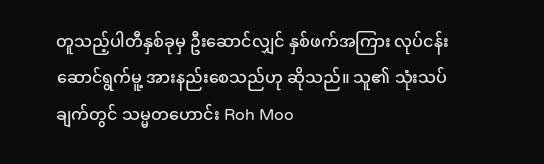တူသည့်ပါတီနှစ်ခုမှ ဦးဆောင်လျှင် နှစ်ဖက်အကြား လုပ်ငန်းဆောင်ရွက်မူ့ အားနည်းစေသည်ဟု ဆိုသည်။ သူ၏ သုံးသပ်ချက်တွင် သမ္မတဟောင်း Roh Moo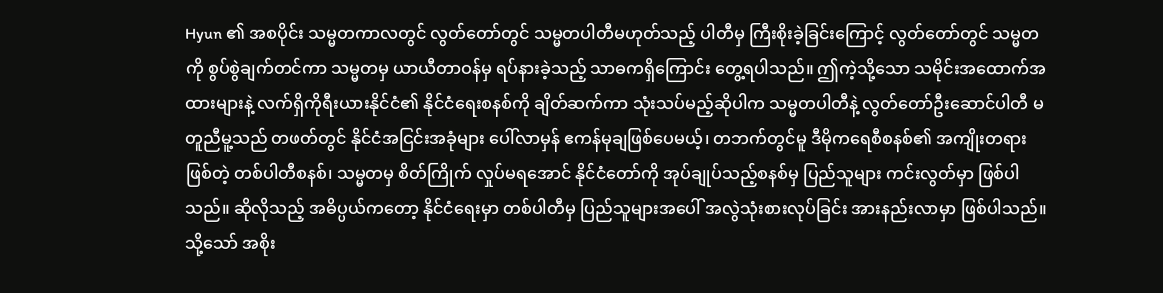Hyun ၏ အစပိုင်း သမ္မတကာလတွင် လွတ်တော်တွင် သမ္မတပါတီမဟုတ်သည့် ပါတီမှ ကြီးစိုးခဲ့ခြင်းကြောင့် လွတ်တော်တွင် သမ္မတကို စွပ်စွဲချက်တင်ကာ သမ္မတမှ ယာယီတာဝန်မှ ရပ်နားခဲ့သည့် သာဓကရှိကြောင်း တွေ့ရပါသည်။ ဤကဲ့သို့သော သမိုင်းအထောက်အထားများနဲ့ လက်ရှိကိုရီးယားနိုင်ငံ၏ နိုင်ငံရေးစနစ်ကို ချိတ်ဆက်ကာ သုံးသပ်မည့်ဆိုပါက သမ္မတပါတီနဲ့ လွတ်တော်ဦးဆောင်ပါတီ မတူညီမူ့သည် တဖတ်တွင် နိုင်ငံအငြင်းအခုံများ ပေါ်လာမှန် ဧကန်မုချဖြစ်ပေမယ့်၊ တဘက်တွင်မူ ဒီမိုကရေစီစနစ်၏ အကျိုးတရားဖြစ်တဲ့ တစ်ပါတီစနစ်၊ သမ္မတမှ စိတ်ကြိုက် လှုပ်မရအောင် နိုင်ငံတော်ကို အုပ်ချုပ်သည့်စနစ်မှ ပြည်သူများ ကင်းလွတ်မှာ ဖြစ်ပါသည်။ ဆိုလိုသည့် အဓိပ္ပယ်ကတော့ နိုင်ငံရေးမှာ တစ်ပါတီမှ ပြည်သူများအပေါ် အလွဲသုံးစားလုပ်ခြင်း အားနည်းလာမှာ ဖြစ်ပါသည်။ သို့သော် အစိုး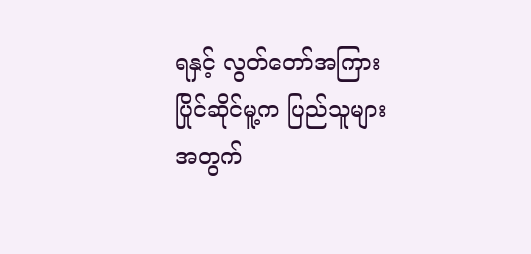ရနှင့် လွတ်တော်အကြား ပြိုင်ဆိုင်မူ့က ပြည်သူများအတွက်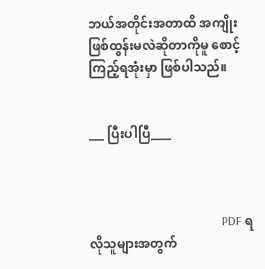ဘယ်အတိုင်းအတာထိ အကျိုးဖြစ်ထွန်းမလဲဆိုတာကိုမူ စောင့်ကြည့်ရအုံးမှာ ဖြစ်ပါသည်။


___ ပြီးပါပြီ____



                                            PDF ရလိုသူများအတွက်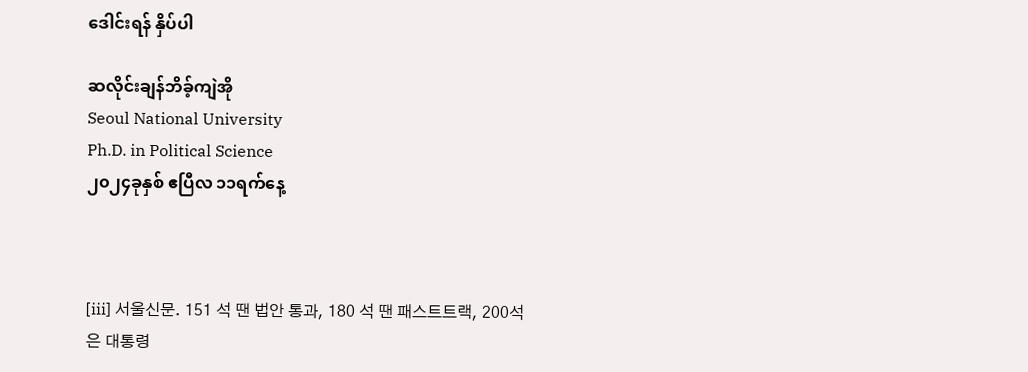ဒေါင်းရန် နှိပ်ပါ

ဆလိုင်းချန်ဘိခ့်ကျဲအို
Seoul National University
Ph.D. in Political Science
၂၀၂၄ခုနှစ် ဧပြီလ ၁၁ရက်နေ့



[iii] 서울신문. 151 석 땐 법안 통과, 180 석 땐 패스트트랙, 200석은 대통령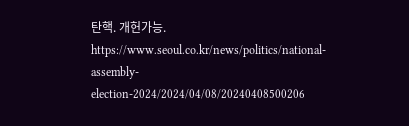탄핵. 개헌가능.   https://www.seoul.co.kr/news/politics/national-assembly-election-2024/2024/04/08/20240408500206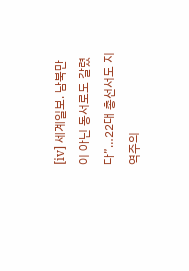[iv] 세계일보. 남북만이 아닌 동서로도 갈렸다”…22대 총선서도 지역주의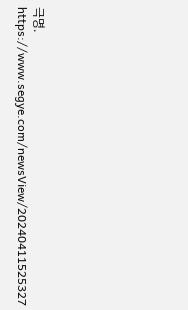극명.
https://www.segye.com/newsView/20240411525327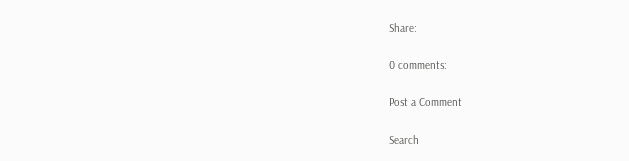Share:

0 comments:

Post a Comment

Search